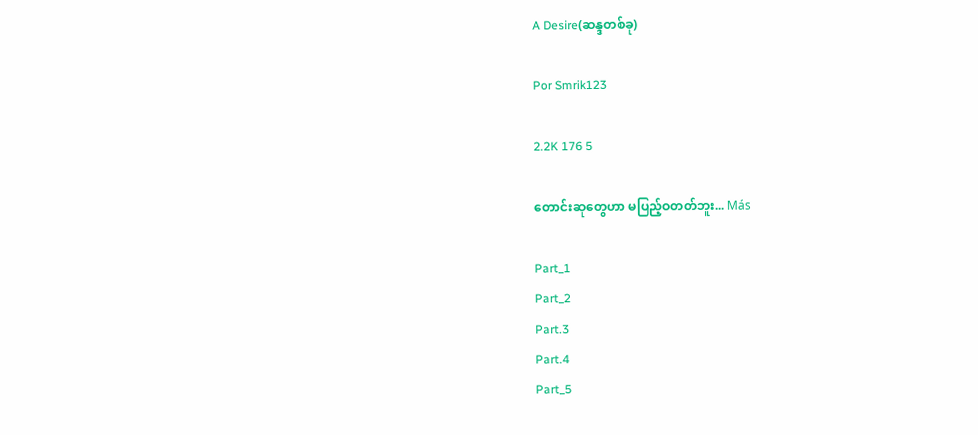A Desire(ဆန္ဒတစ်ခု)

Por Smrik123

2.2K 176 5

တောင်းဆုတွေဟာ မပြည့်ဝတတ်ဘူး... Más

Part_1
Part_2
Part.3
Part.4
Part_5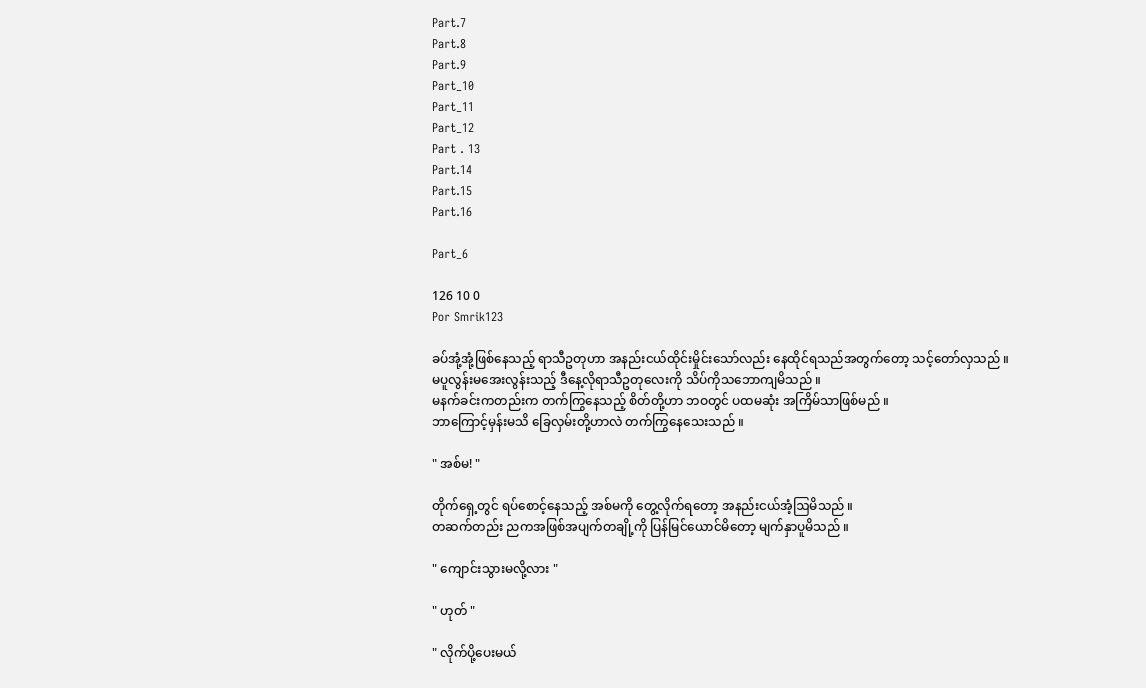Part.7
Part.8
Part.9
Part_10
Part_11
Part_12
Part . 13
Part.14
Part.15
Part.16

Part_6

126 10 0
Por Smrik123

ခပ်အုံ့အုံ့ဖြစ်နေသည့် ရာသီဥတုဟာ အနည်းငယ်ထိုင်းမှိုင်းသော်လည်း နေထိုင်ရသည်အတွက်တော့ သင့်တော်လှသည် ။
မပူလွန်းမအေးလွန်းသည့် ဒီနေ့လိုရာသီဥတုလေးကို သိပ်ကိုသဘောကျမိသည် ။
မနက်ခင်းကတည်းက တက်ကြွနေသည့် စိတ်တို့ဟာ ဘဝတွင် ပထမဆုံး အကြိမ်သာဖြစ်မည် ။
ဘာ‌ကြောင့်မှန်းမသိ ခြေလှမ်းတို့ဟာလဲ တက်ကြွနေသေးသည် ။

" အစ်မ! "

တိုက်ရှေ့တွင် ရပ်စောင့်နေသည့် အစ်မကို တွေ့လိုက်ရတော့ အနည်းငယ်အံ့ဩမိသည် ။
တဆက်တည်း ညကအဖြစ်အပျက်တချို့ကို ပြန်မြင်ယောင်မိတော့ မျက်နှာပူမိသည် ။

" ကျောင်းသွားမလို့လား "

" ဟုတ် "

" လိုက်ပို့ပေးမယ်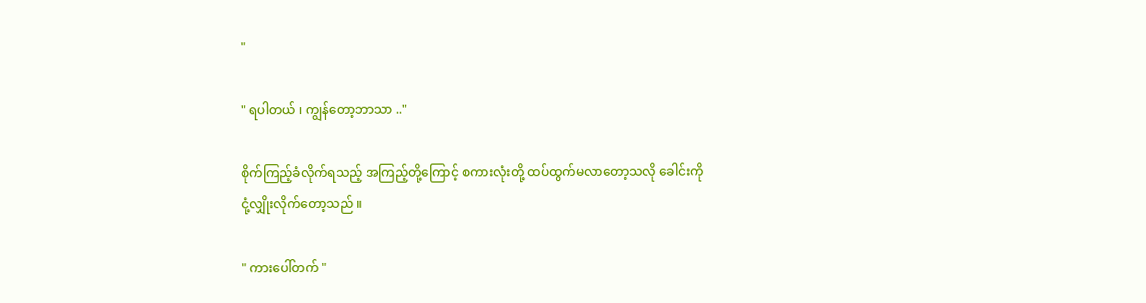"

" ရပါတယ် ၊ ကျွန်တော့ဘာသာ .."

စိုက်ကြည့်ခံလိုက်ရသည့် အကြည့်တို့ကြောင့် စကားလုံးတို့ ထပ်ထွက်မလာတော့သလို ခေါင်းကိုငုံ့လျှိုးလိုက်တော့သည် ။

" ကားပေါ်တက် "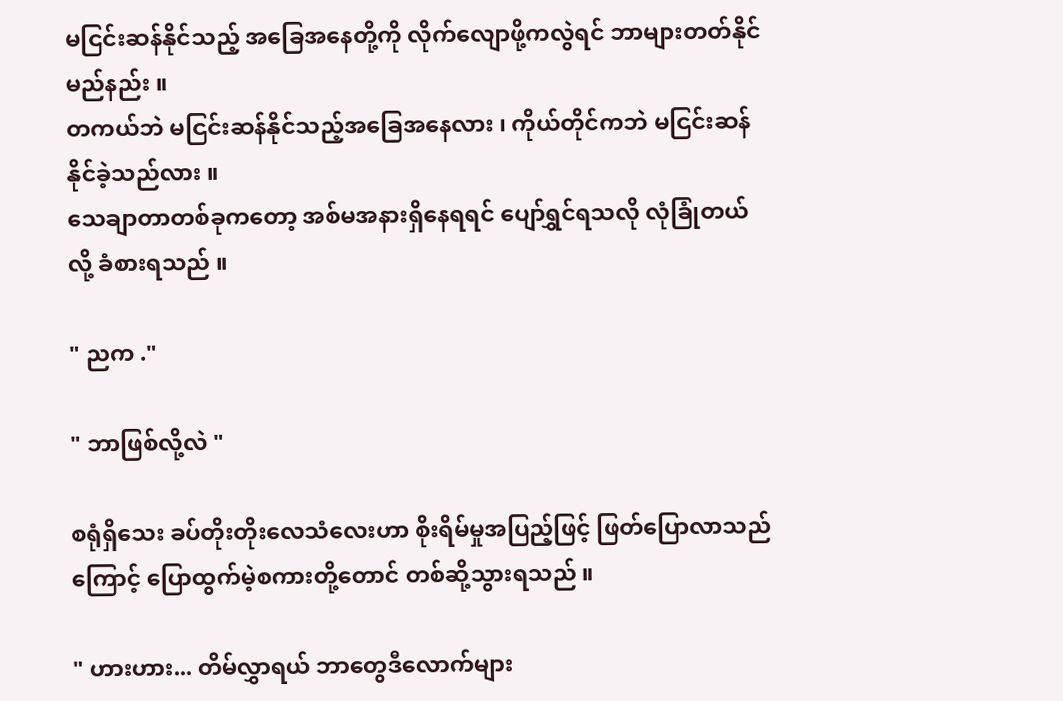မငြင်းဆန်နိုင်သည့် အခြေအနေတို့ကို လိုက်လျောဖို့ကလွဲရင် ဘာများတတ်နိုင်မည်နည်း ။
တကယ်ဘဲ မငြင်းဆန်နိုင်သည့်အခြေအနေလား ၊ ကိုယ်တိုင်ကဘဲ မငြင်းဆန်နိုင်ခဲ့သည်လား ။
သေချာတာတစ်ခုကတော့ အစ်မအနားရှိနေရရင် ပျော်ရွှင်ရသလို လုံခြုံတယ်လို့ ခံစားရသည် ။

" ညက ."

" ဘာဖြစ်လို့လဲ "

စရုံရှိသေး ခပ်တိုးတိုးလေသံလေးဟာ စိုးရိမ်မှုအပြည့်ဖြင့် ဖြတ်ပြောလာသည်ကြောင့် ပြောထွက်မဲ့စကားတို့တောင် တစ်ဆို့သွားရသည် ။

" ဟားဟား... တိမ်လွှာရယ် ဘာတွေဒီလောက်များ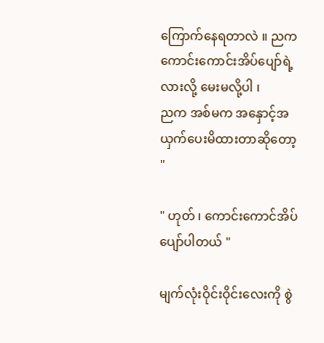ကြောက်နေရတာလဲ ။ ညက ကောင်းကောင်းအိပ်ပျော်ရဲ့လားလို့ မေးမလို့ပါ ၊
ညက အစ်မက အနှောင့်အယှက်ပေးမိထားတာဆိုတော့ "

" ဟုတ် ၊ ကောင်းကောင်အိပ်ပျော်ပါတယ် "

မျက်လုံးဝိုင်းဝိုင်းလေးကို စွဲ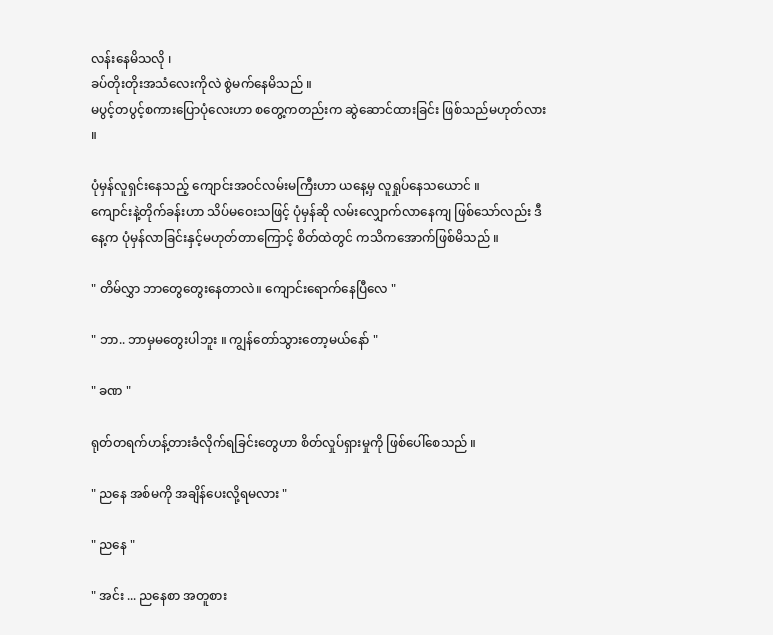လန်းနေမိသလို ၊
ခပ်တိုးတိုးအသံလေးကိုလဲ စွဲမက်နေမိသည် ။
မပွင့်တပွင့်စကားပြောပုံလေးဟာ စတွေ့ကတည်းက ဆွဲဆောင်ထားခြင်း ဖြစ်သည်မဟုတ်လား ။

ပုံမှန်လူရှင်းနေသည့် ကျောင်းအဝင်လမ်းမကြီးဟာ ယနေ့မှ လူရှုပ်နေသယောင် ။
ကျောင်းနဲ့တိုက်ခန်းဟာ သိပ်မဝေးသဖြင့် ပုံမှန်ဆို လမ်းလျှောက်လာနေကျ ဖြစ်သော်လည်း ဒီနေ့က ပုံမှန်လာခြင်းနှင့်မဟုတ်တာကြောင့် စိတ်ထဲတွင် ကသိကအောက်ဖြစ်မိသည် ။

" တိမ်လွှာ ဘာတွေတွေးနေတာလဲ။ ကျောင်းရောက်နေပြီလေ "

" ဘာ.. ဘာမှမတွေးပါဘူး ။ ကျွန်တော်သွားတော့မယ်နော် "

" ခဏ "

ရုတ်တရက်ဟန့်တားခံလိုက်ရခြင်းတွေဟာ စိတ်လှုပ်ရှားမှုကို ဖြစ်ပေါ်စေသည် ။

" ညနေ အစ်မကို အချိန်ပေးလို့ရမလား "

" ညနေ "

" အင်း ... ညနေစာ အတူစား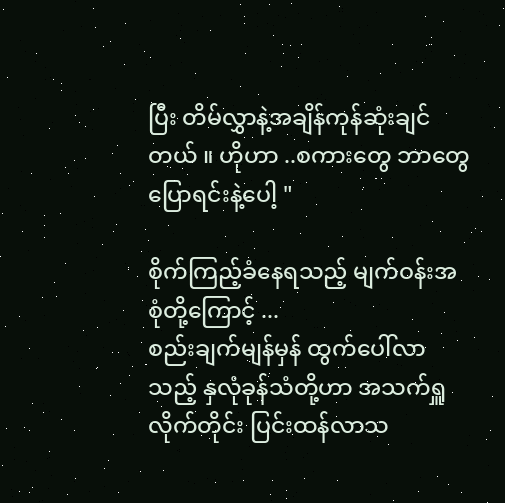ပြီး တိမ်လွှာနဲ့အချိန်ကုန်ဆုံးချင်တယ် ။ ဟိုဟာ ..စကားတွေ ဘာတွေပြောရင်းနဲ့ပေါ့ "

စိုက်ကြည့်ခံနေရသည့် မျက်ဝန်းအစုံတို့ကြောင့် ...
စည်းချက်မျန်မှန် ထွက်ပေါ်လာသည့် နှလုံခုန်သံတို့ဟာ အသက်ရှူလိုက်တိုင်း ပြင်းထန်လာသ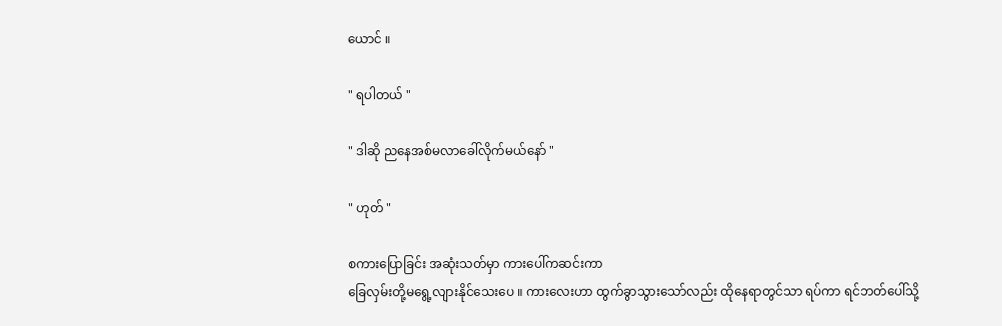ယောင် ။

" ရပါတယ် "

" ဒါဆို ညနေအစ်မလာခေါ်လိုက်မယ်နော် "

" ဟုတ် "

စကားပြောခြင်း အဆုံးသတ်မှာ ကားပေါ်ကဆင်းကာ
ခြေလှမ်းတို့မရွေ့လျားနိုင်သေးပေ ။ ကားလေးဟာ ထွက်ခွာသွားသော်လည်း ထိုနေရာတွင်သာ ရပ်ကာ ရင်ဘတ်ပေါ်သို့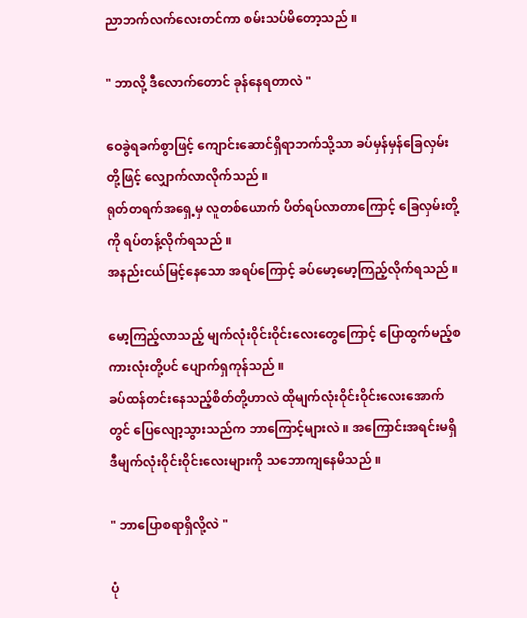ညာဘက်လက်လေးတင်ကာ စမ်းသပ်မိတော့သည် ။

" ဘာလို့ ဒီလောက်တောင် ခုန်နေရတာလဲ "

ဝေခွဲရခက်စွာဖြင့် ကျောင်းဆောင်ရှိရာဘက်သို့သာ ခပ်မှန်မှန်ခြေလှမ်းတို့ဖြင့် လျှောက်လာလိုက်သည် ။
ရုတ်တရက်‌အရှေ့မှ လူတစ်ယောက် ပိတ်ရပ်လာတာကြောင့် ခြေလှမ်းတို့ကို ရပ်တန့်လိုက်ရသည် ။
အနည်းငယ်မြင့်နေသော အရပ်ကြောင့် ခပ်မော့မော့ကြည့်လိုက်ရသည် ။

မော့ကြည့်လာသည့် မျက်လုံးဝိုင်းဝိုင်းလေးတွေကြောင့် ပြောထွက်မည့်စကားလုံးတို့ပင် ပျောက်ရှကုန်သည် ။
ခပ်ထန်တင်းနေသည့်စိတ်တို့ဟာလဲ ထိုမျက်လုံးဝိုင်းဝိုင်းလေးအောက်တွင် ပြေလျော့သွားသည်က ဘာကြောင့်များလဲ ။ အကြောင်းအရင်းမရှိ ဒီမျက်လုံးဝိုင်းဝိုင်းလေးများကို သဘောကျနေမိသည် ။

" ဘာပြောစရာရှိလို့လဲ "

ပုံ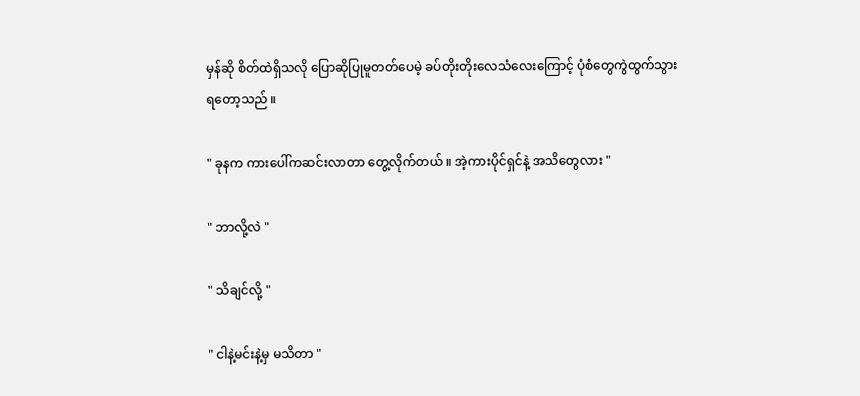မှန်ဆို စိတ်ထဲရှိသလို ပြောဆိုပြုမူတတ်ပေမဲ့ ခပ်တိုးတိုးလေသံလေးကြောင့် ပုံစံတွေကွဲထွက်သွားရတော့သည် ။

" ခုနက ကားပေါ်ကဆင်းလာတာ တွေ့လိုက်တယ် ။ အဲ့ကားပိုင်ရှင်နဲ့ အသိတွေလား "

" ဘာလို့လဲ "

" သိချင်လို့ "

" ငါနဲ့မင်းနဲ့မှ မသိတာ "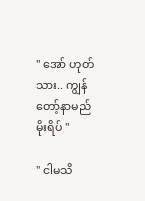" အော် ဟုတ်သား.. ကျွန်တော့်နာမည် မိုးရိပ် "

" ငါမသိ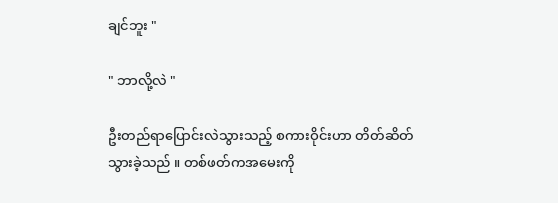ချင်ဘူး "

" ဘာလို့လဲ "

ဦးတည်ရာပြောင်းလဲသွားသည့် စကားဝိုင်းဟာ တိတ်ဆိတ်သွားခဲ့သည် ။ တစ်ဖတ်ကအမေးကို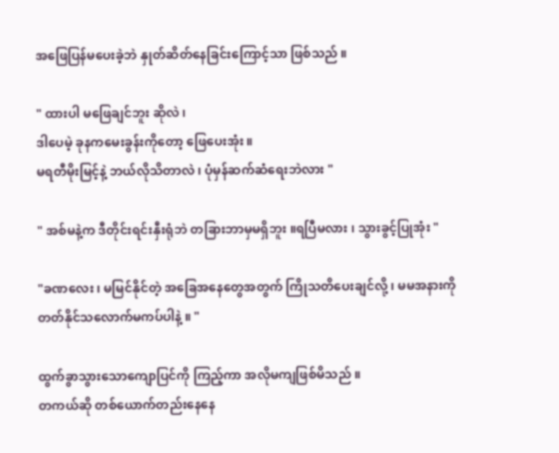အဖြေပြန်မပေးခဲ့ဘဲ နှုတ်ဆိတ်နေခြင်းကြောင့်သာ ဖြစ်သည် ။

" ထားပါ မဖြေချင်ဘူး ဆိုလဲ ၊
ဒါပေမဲ့ ခုနကမေးခွန်းကိုတော့ ဖြေပေးအုံး ။
မရတီမိုးမြင့်နဲ့ ဘယ်လိုသိတာလဲ ၊ ပုံမှန်ဆက်ဆံရေးဘဲလား "

" အစ်မနဲ့က ဒီတိုင်းရင်းနှီးရုံဘဲ တခြားဘာမှမရှိဘူး ။ရပြီမလား ၊ သွားခွင့်ပြုအုံး "

"ခဏလေး ၊ မမြင်နိုင်တဲ့ အခြေအနေတွေအတွက် ကြိုသတိပေးချင်လို့ ၊ မမအနားကို တတ်နိုင်သလောက်မကပ်ပါနဲ့ ။ "

ထွက်ခွာသွားသောကျောပြင်ကို ကြည့်ကာ အလိုမကျဖြစ်မိသည် ။
တကယ်ဆို တစ်ယောက်တည်းနေနေ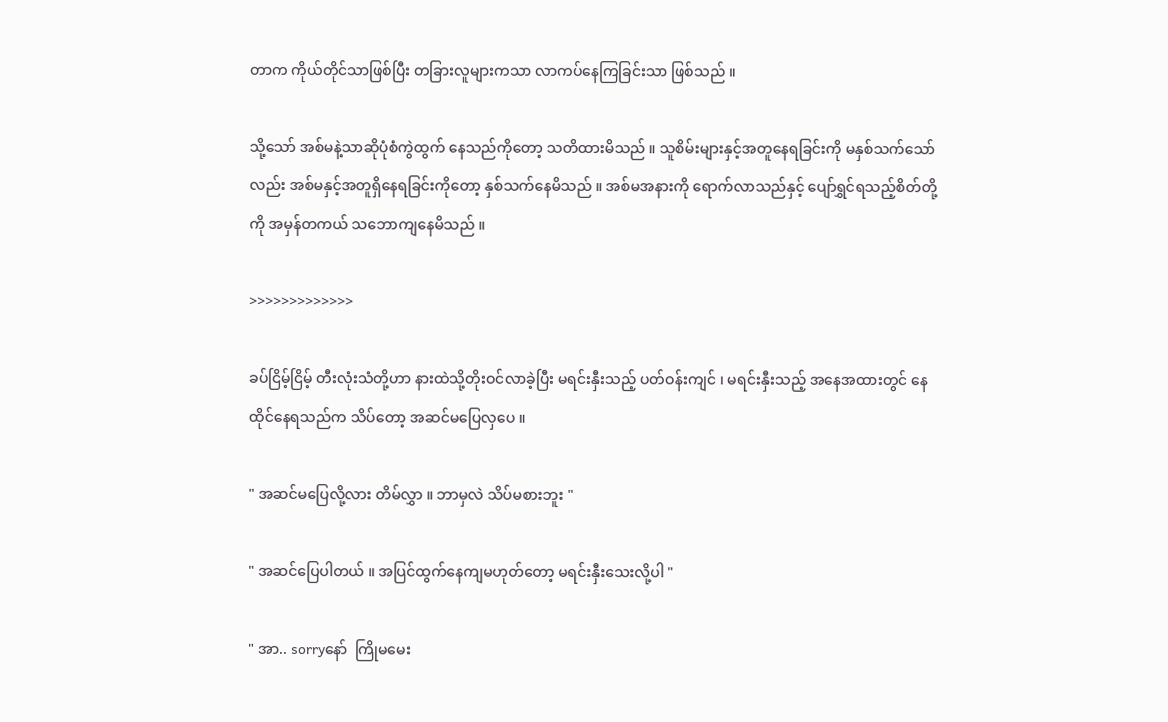တာက ကိုယ်တိုင်သာဖြစ်ပြီး တခြားလူများကသာ လာကပ်နေကြခြင်းသာ ဖြစ်သည် ။

သို့သော် အစ်မနဲ့သာဆိုပုံစံကွဲထွက် နေသည်ကိုတော့ သတိထားမိသည် ။ သူစိမ်းများနှင့်အတူနေရခြင်းကို မနှစ်သက်သော်လည်း အစ်မနှင့်အတူရှိနေရခြင်းကိုတော့ နှစ်သက်နေမိသည် ။ အစ်မအနားကို ရောက်လာသည်နှင့် ပျော်ရွှင်ရသည့်စိတ်တို့ကို အမှန်တကယ် သဘောကျနေမိသည် ။

>>>>>>>>>>>>>

ခပ်ငြိမ့်ငြိမ့် တီးလုံးသံတို့ဟာ နားထဲသို့တိုးဝင်လာခဲ့ပြီး မရင်းနှီးသည့် ပတ်ဝန်းကျင် ၊ မရင်းနှီးသည့် အနေအထားတွင် နေထိုင်နေရသည်က သိပ်တော့ အဆင်မပြေလှပေ ။

" အဆင်မပြေလို့လား တိမ်လွှာ ။ ဘာမှလဲ သိပ်မစားဘူး "

" အဆင်ပြေပါတယ် ။ အပြင်ထွက်နေကျမဟုတ်တော့ မရင်းနှီးသေးလို့ပါ "

" အာ.. sorryနော်  ကြိုမမေး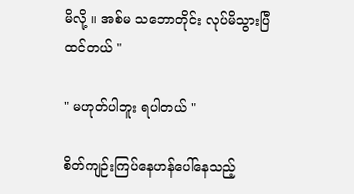မိလို့ ။ အစ်မ သဘောတိုင်း လုပ်မိသွားပြီထင်တယ် "

" မဟုတ်ပါဘူး ရပါတယ် "

စိတ်ကျဉ်းကြပ်နေဟန်ပေါ်နေသည့်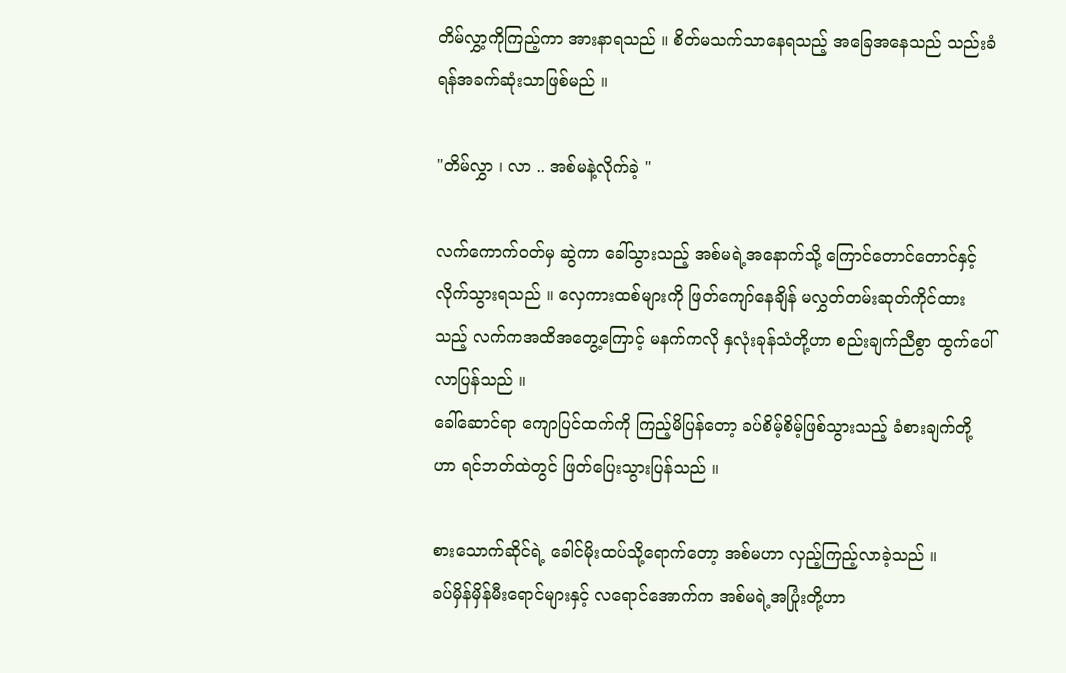တိမ်လွှာ့ကိုကြည့်ကာ အားနာရသည် ။ စိတ်မသက်သာနေရသည့် အခြေအနေသည် သည်းခံရန်အခက်ဆုံးသာဖြစ်မည် ။

"တိမ်လွှာ ၊ လာ .. အစ်မနဲ့လိုက်ခဲ့ "

လက်ကောက်ဝတ်မှ ဆွဲကာ ခေါ်သွားသည့် အစ်မရဲ့အနောက်သို့ ကြောင်တောင်တောင်နှင့် လိုက်သွားရသည် ။ လှေကားထစ်များကို ဖြတ်ကျော်နေချိန် မလွှတ်တမ်းဆုတ်ကိုင်ထားသည့် လက်ကအထိအတွေ့ကြောင့် မနက်ကလို နှလုံးခုန်သံတို့ဟာ စည်းချက်ညီစွာ ထွက်ပေါ်လာပြန်သည် ။
ခေါ်ဆောင်ရာ ကျောပြင်ထက်ကို ကြည့်မိပြန်တော့ ခပ်စိမ့်စိမ့်ဖြစ်သွားသည့် ခံစားချက်တို့ဟာ ရင်ဘတ်ထဲတွင် ဖြတ်ပြေးသွားပြန်သည် ။

စားသောက်ဆိုင်ရဲ့ ခေါင်မိုးထပ်သို့ရောက်တော့ အစ်မဟာ လှည့်ကြည့်လာခဲ့သည် ။
ခပ်မှိန်မှိန်မီးရောင်များနှင့် လရောင်အောက်က အစ်မရဲ့အပြုံးတို့ဟာ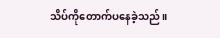သိပ်ကိုတောက်ပနေခဲ့သည် ။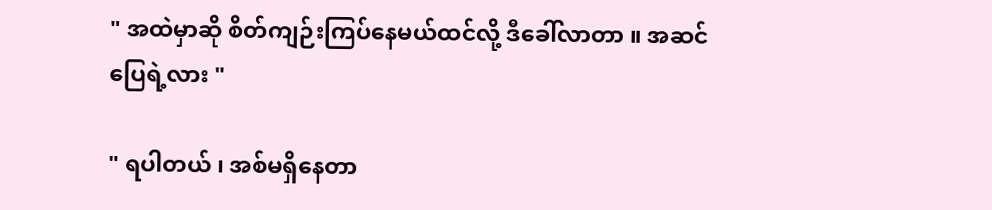" အထဲမှာဆို စိတ်ကျဉ်းကြပ်နေမယ်ထင်လို့ ဒီခေါ်လာတာ ။ အဆင်ပြေရဲ့လား "

" ရပါတယ် ၊ အစ်မရှိနေတာ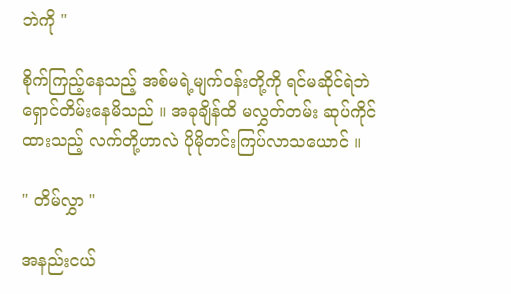ဘဲကို "

စိုက်ကြည့်နေသည့် အစ်မရဲ့မျက်ဝန်းတို့ကို ရင်မဆိုင်ရဲဘဲ ရှောင်တိမ်းနေမိသည် ။ အခုချိန်ထိ မလွှတ်တမ်း ဆုပ်ကိုင်ထားသည့် လက်တို့ဟာလဲ ပိုမိုတင်းကြပ်လာသယောင် ။

" တိမ်လွှာ "

အနည်းငယ်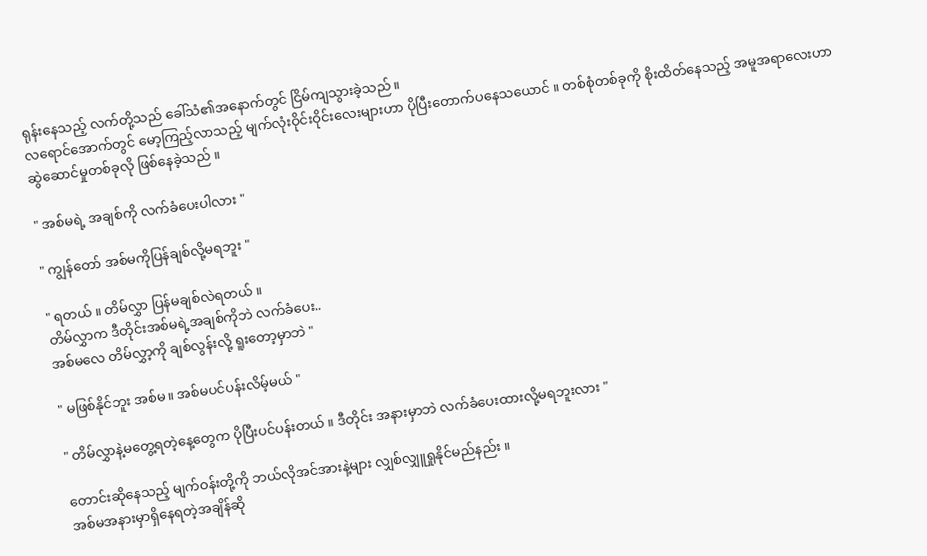ရုန်းနေသည့် လက်တို့သည် ခေါ်သံ၏အနောက်တွင် ငြိမ်ကျသွားခဲ့သည် ။
လ‌ရောင်အောက်တွင် မော့ကြည့်လာသည့် မျက်လုံးဝိုင်းဝိုင်းလေးများဟာ ပိုပြီးတောက်ပနေသယောင် ။ တစ်စုံတစ်ခုကို စိုးထိတ်နေသည့် အမူအရာလေးဟာ ဆွဲဆောင်မှုတစ်ခုလို ဖြစ်နေခဲ့သည် ။

" အစ်မရဲ့ အချစ်ကို လက်ခံပေးပါလား "

" ကျွန်တော် အစ်မကိုပြန်ချစ်လို့မရဘူး "

" ရတယ် ။ တိမ်လွှာ ပြန်မချစ်လဲရတယ် ။
တိမ်လွှာက ဒီတိုင်းအစ်မရဲ့အချစ်ကိုဘဲ လက်ခံပေး..
အစ်မလေ တိမ်လွှာ့ကို ချစ်လွန်းလို့ ရူးတော့မှာဘဲ "

" မဖြစ်နိုင်ဘူး အစ်မ။ အစ်မပင်ပန်းလိမ့်မယ် "

" တိမ်လွှာနဲ့မတွေ့ရတဲ့နေ့တွေက ပိုပြီးပင်ပန်းတယ် ။ ဒီတိုင်း အနားမှာဘဲ လက်ခံပေးထားလို့မရဘူးလား "

တောင်းဆိုနေသည့် မျက်ဝန်းတို့ကို ဘယ်လိုအင်အားနဲ့များ လျှစ်လျှူရှုနိုင်မည်နည်း ။
အစ်မအနားမှာရှိနေရတဲ့အချိန်ဆို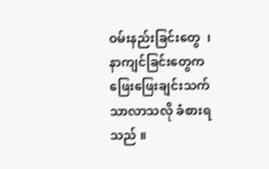ဝမ်းနည်းခြင်းတွေ  ၊နာကျင်ခြင်းတွေက ဖြေးဖြေးချင်းသက်သာလာသလို ခံစားရသည် ။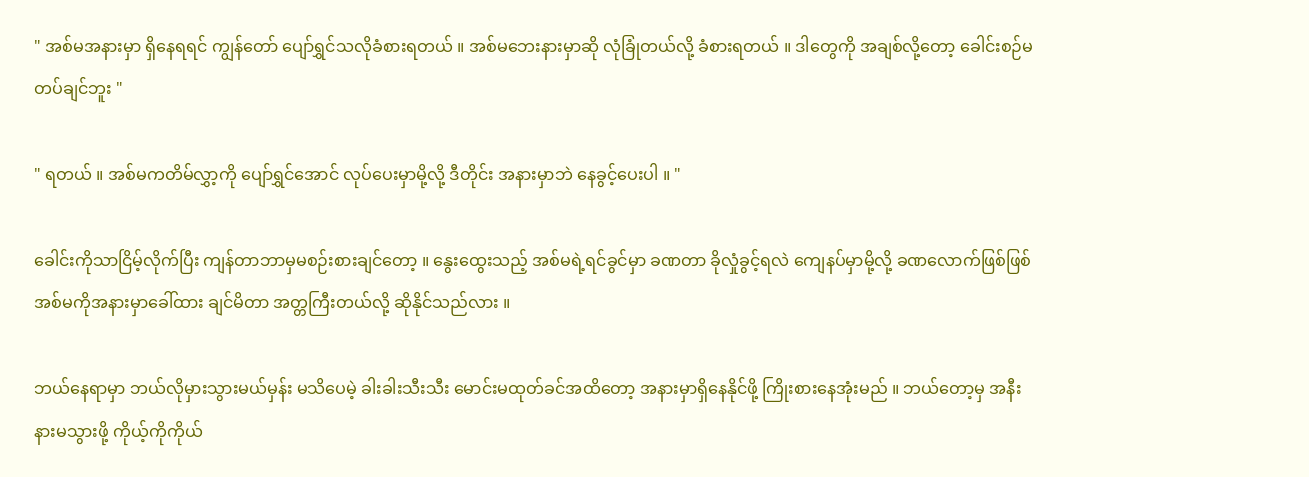" အစ်မအနားမှာ ရှိနေရရင် ကျွန်တော် ပျော်ရွှင်သလိုခံစားရတယ် ။ အစ်မဘေးနားမှာဆို လုံခြုံတယ်လို့ ခံစားရတယ် ။ ဒါတွေကို အချစ်လို့တော့ ခေါင်းစဉ်မတပ်ချင်ဘူး "

" ရတယ် ။ အစ်မကတိမ်လွှာ့ကို ပျော်ရွှင်အောင် လုပ်ပေးမှာမို့လို့ ဒီတိုင်း အနားမှာဘဲ နေခွင့်ပေးပါ ။ "

ခေါင်းကိုသာငြိမ့်လိုက်ပြီး ကျန်တာဘာမှမစဉ်းစားချင်တော့ ။ နွေးထွေးသည့် အစ်မရဲ့ရင်ခွင်မှာ ခဏတာ ခိုလှုံခွင့်ရလဲ ကျေနပ်မှာမို့လို့ ခဏလောက်ဖြစ်ဖြစ် အစ်မကိုအနားမှာခေါ်ထား ချင်မိတာ အတ္တကြီးတယ်လို့ ဆိုနိုင်သည်လား ။

ဘယ်နေရာမှာ ဘယ်လိုမှားသွားမယ်မှန်း မသိပေမဲ့ ခါးခါးသီးသီး မောင်းမထုတ်ခင်အထိတော့ အနားမှာရှိနေနိုင်ဖို့ ကြိုးစားနေအုံးမည် ။ ဘယ်တော့မှ အနီးနားမသွားဖို့ ကိုယ့်ကိုကိုယ်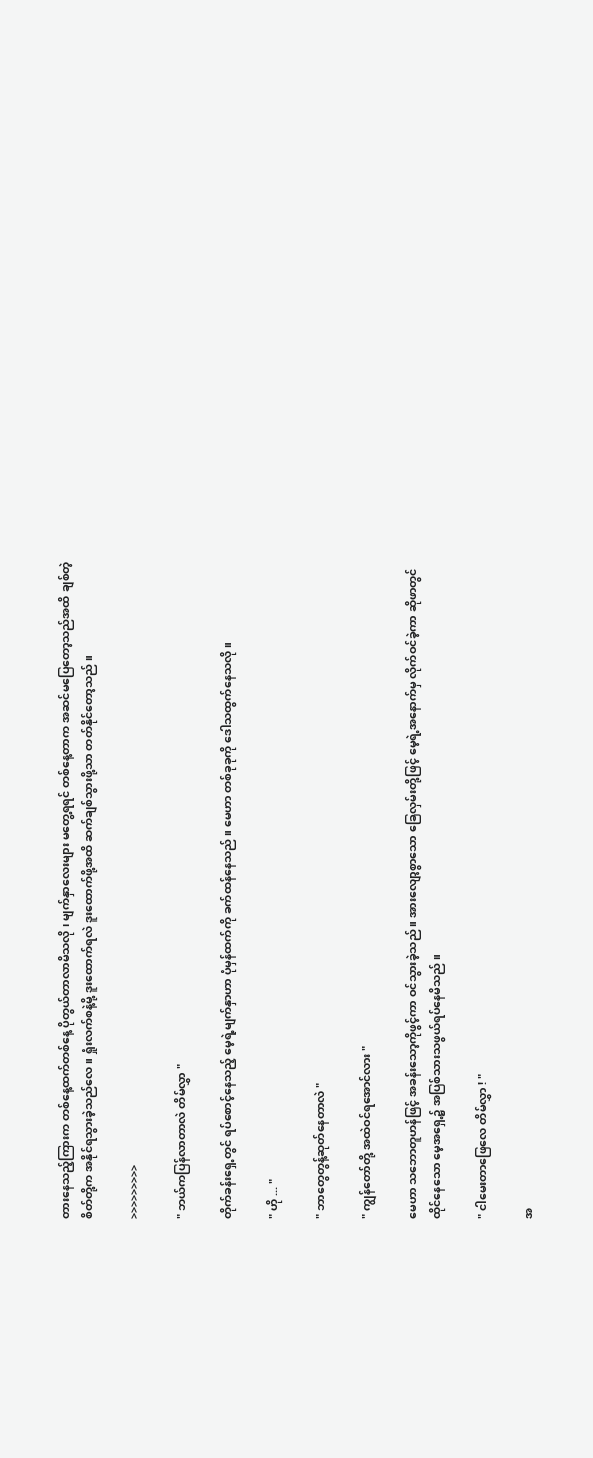တားနေသည့်ကြားက တစ်နေ့ထက်တစ်နေ့ ပိုတွယ်တာလာမိသလို ၊ မျက်နှာလေးများ မတွေ့ရရင် တစ်နေ့တာက အဆင်မပြေတော့သည်အထိ ချစ်တဲ့စိတ်တို့က အနိုင်ရသွားခဲ့သည်လေ ။ ရှုံးလက်စနဲ့မို့ ဒူးထောက်ရလဲ ဒူးထောက်ဖို့အထိ ဆက်ချစ်သွားဖို့သာ တတ်နိုင်တော့သည် ။

>>>>>>>>>

" ဘယ်ကပြန်လာတာလဲ တိမ်လွှာ "

တိုက်ခန်းရှေ့တွင် ရပ်စောင့်‌နေသည့် မေ့ရဲ့မျက်နှာဟာ ပုံမှန်ထက်ကို ခက်ထန်နေသည် ။ မေဟာ တစ်ခုခုကို ဒေါသထွက်နေသလို ။

" ဟို ... "

" ဘာတွေတွန့်ဆုတ်နေတာလဲ "

" ကျွန်တော်တို့ အထဲဝင်ရအောင်လား "

မေဟာ သဘောတူဟန်ဖြင့် အခန်းသော့ကိုဖွင့်ကာ ဝင်သွားခဲ့သည် ။ အားလျော့စွာသော ခြေလှမ်းတို့ဖြင့် မေ့ရဲ့အနောက်မှ လိုက်ဝင်ခဲ့ကာ ဆိုဖာတွင်ထိုင်နေသော မေ့အရှေ့၌ အပြစ်သားသဖွယ်ရပ်နေမိသည် ။

" ငါမေးတာဖြေလေ တိမ်လွှာ ! "

အ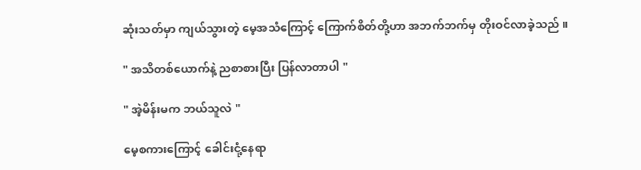ဆုံးသတ်မှာ ကျယ်သွားတဲ့ မေ့အသံကြောင့် ကြောက်စိတ်တို့ဟာ အဘက်ဘက်မှ တိုးဝင်လာခဲ့သည် ။

" အသိတစ်ယောက်နဲ့ ညစာစားပြီး ပြန်လာတာပါ "

" အဲ့မိန်းမက ဘယ်သူလဲ "

မေ့စကားကြောင့် ခေါင်းငုံ့နေရာ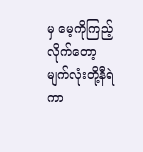မှ မေ့ကိုကြည့်လိုက်တော့ မျက်လုံးတို့နီရဲကာ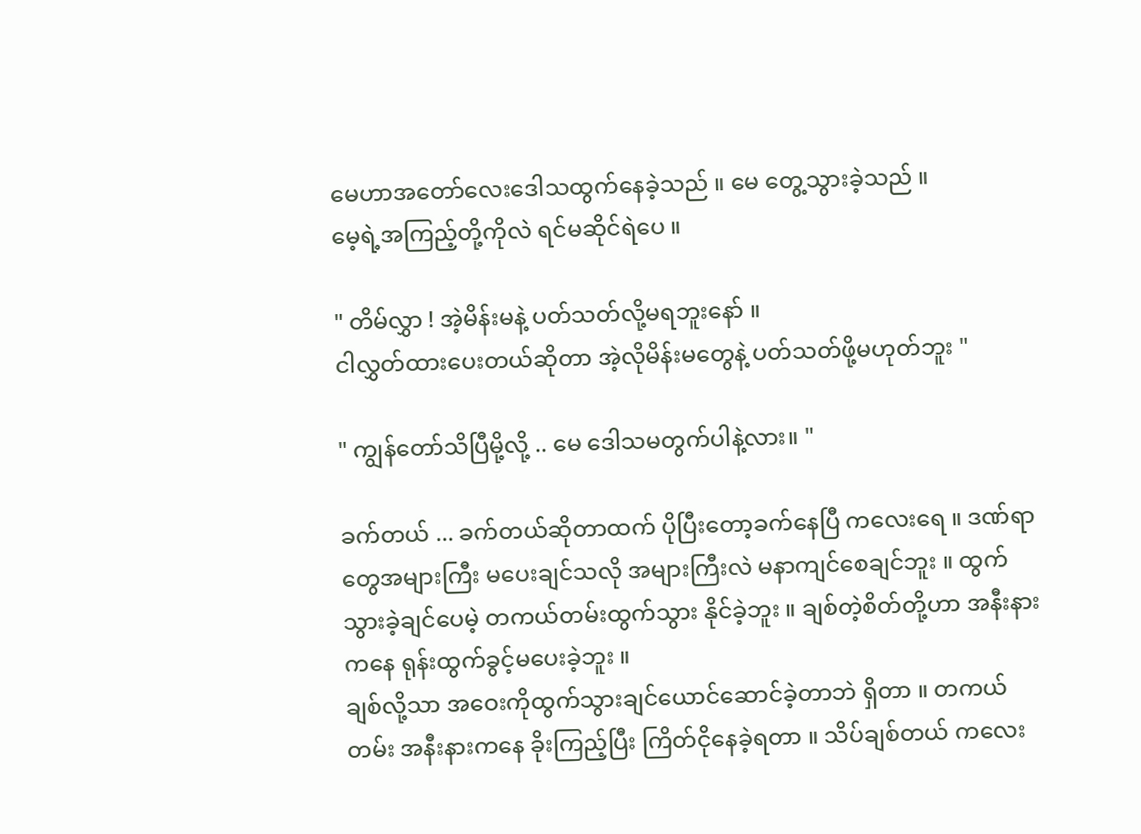မေဟာအတော်လေးဒေါသထွက်နေခဲ့သည် ။ မေ တွေ့သွားခဲ့သည် ။
မေ့ရဲ့အကြည့်တို့ကိုလဲ ရင်မဆိုင်ရဲပေ ။

" တိမ်လွှာ ! အဲ့မိန်းမနဲ့ ပတ်သတ်လို့မရဘူးနော် ။
ငါလွှတ်ထားပေးတယ်ဆိုတာ အဲ့လိုမိန်းမတွေနဲ့ ပတ်သတ်ဖို့မဟုတ်ဘူး "

" ကျွန်တော်သိပြီမို့လို့ .. မေ ဒေါသမတွက်ပါနဲ့လား။ "

ခက်တယ် ... ခက်တယ်ဆိုတာထက် ပိုပြီးတော့ခက်နေပြီ ကလေးရေ ။ ဒဏ်ရာတွေအများကြီး မပေးချင်သလို အများကြီးလဲ မနာကျင်စေချင်ဘူး ။ ထွက်သွားခဲ့ချင်ပေမဲ့ တကယ်တမ်းထွက်သွား နိုင်ခဲ့ဘူး ။ ချစ်တဲ့စိတ်တို့ဟာ အနီးနားကနေ ရုန်းထွက်ခွင့်မပေးခဲ့ဘူး ။
ချစ်လို့သာ အဝေးကိုထွက်သွားချင်ယောင်ဆောင်ခဲ့တာဘဲ ရှိတာ ။ တကယ်တမ်း အနီးနားကနေ ခိုးကြည့်ပြီး ကြိတ်ငိုနေခဲ့ရတာ ။ သိပ်ချစ်တယ် ကလေး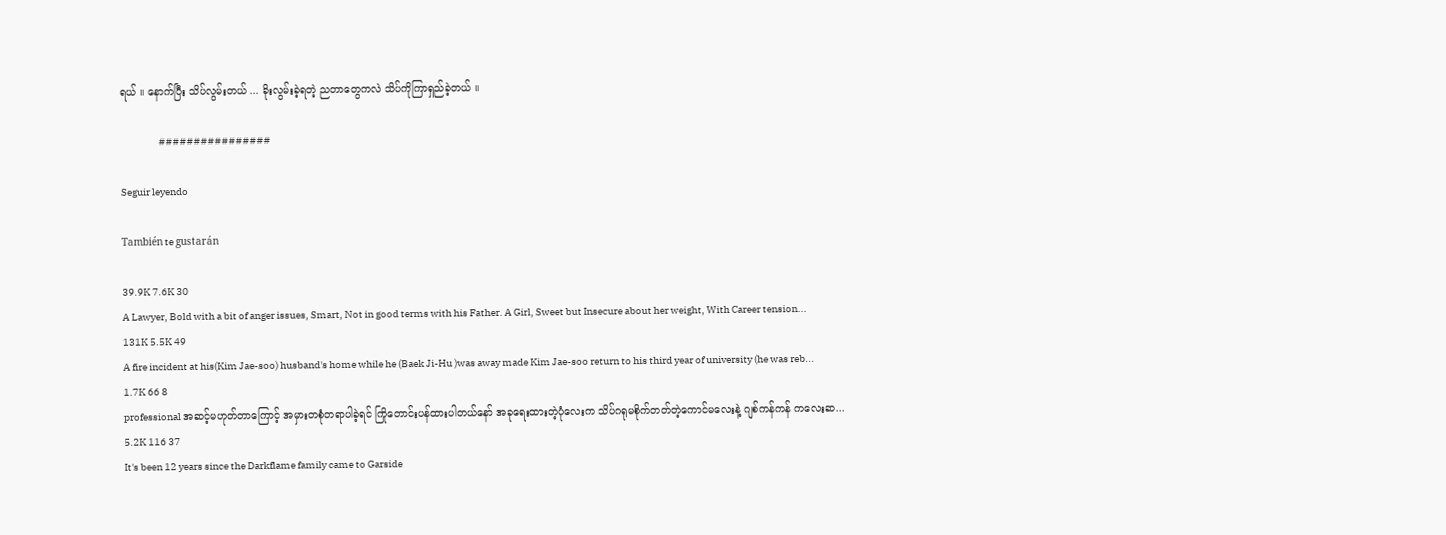ရယ် ။ နောက်ပြီး သိပ်လွမ်းတယ် ... ခိုးလွမ်းခဲ့ရတဲ့ ညတာတွေကလဲ သိပ်ကိုကြာရှည်ခဲ့တယ် ။

                   ################

Seguir leyendo

También te gustarán

39.9K 7.6K 30
A Lawyer, Bold with a bit of anger issues, Smart, Not in good terms with his Father. A Girl, Sweet but Insecure about her weight, With Career tension...
131K 5.5K 49
A fire incident at his(Kim Jae-soo) husband's home while he (Baek Ji-Hu )was away made Kim Jae-soo return to his third year of university (he was reb...
1.7K 66 8
professional အဆင့်မဟုတ်တာကြောင့် အမှားတစုံတရာပါခဲ့ရင် ကြိုတောင်းပန်ထားပါတယ်နော် အခုရေးထားတဲ့ပုံလေးက သိပ်ဂရုမစိုက်တတ်တဲ့ကောင်မလေးနဲ့ ဂျစ်ကန်ကန် ကလေးဆ...
5.2K 116 37
It's been 12 years since the Darkflame family came to Garside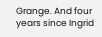Grange. And four years since Ingrid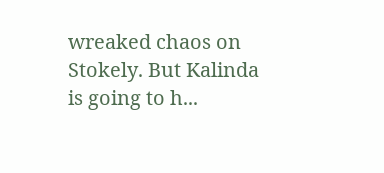wreaked chaos on Stokely. But Kalinda is going to h...